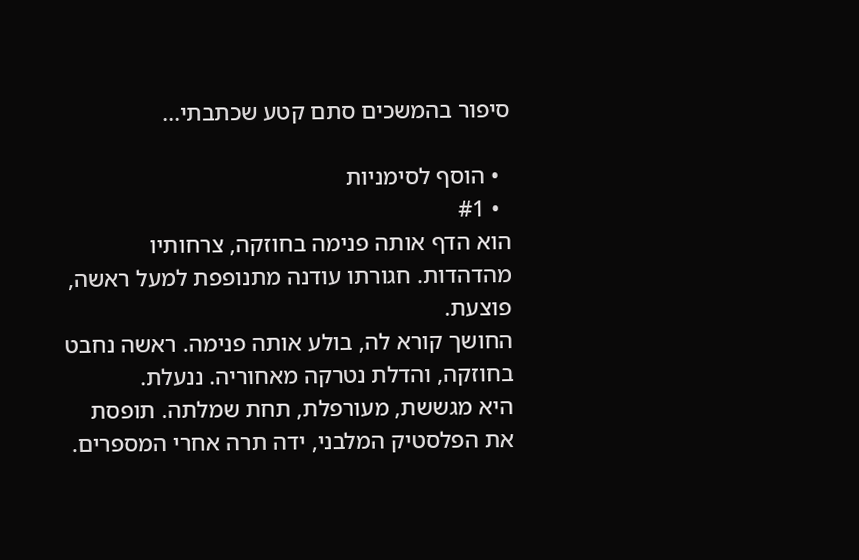סיפור בהמשכים סתם קטע שכתבתי...

  • הוסף לסימניות
  • #1
הוא הדף אותה פנימה בחוזקה, צרחותיו מהדהדות. חגורתו עודנה מתנופפת למעל ראשה, פוצעת.
החושך קורא לה, בולע אותה פנימה. ראשה נחבט בחוזקה, והדלת נטרקה מאחוריה. ננעלת.
היא מגששת, מעורפלת, תחת שמלתה. תופסת את הפלסטיק המלבני, ידה תרה אחרי המספרים.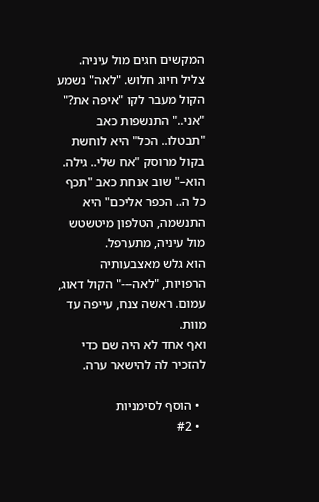המקשים חגים מול עיניה. צליל חיוג חלוש. "לאה" נשמע הקול מעבר לקו "איפה את?" "אני.." התנשפות כאב "תבטלו.. הכל" היא לוחשת בקול מרוסק "אח שלי.. גילה. הוא–" שוב אנחת כאב "תכף כל ה.. הכפר אליכם" היא התנשמה, הטלפון מיטשטש מול עיניה, מתערפל.
הוא גלש מאצבעותיה הרפויות, "לאה---" הקול דאוג, עמום. ראשה צנח, עייפה עד מוות.
ואף אחד לא היה שם כדי להזכיר לה להישאר ערה.

  • הוסף לסימניות
  • #2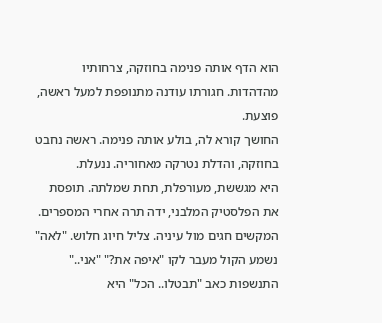הוא הדף אותה פנימה בחוזקה, צרחותיו מהדהדות. חגורתו עודנה מתנופפת למעל ראשה, פוצעת.
החושך קורא לה, בולע אותה פנימה. ראשה נחבט בחוזקה, והדלת נטרקה מאחוריה. ננעלת.
היא מגששת, מעורפלת, תחת שמלתה. תופסת את הפלסטיק המלבני, ידה תרה אחרי המספרים.
המקשים חגים מול עיניה. צליל חיוג חלוש. "לאה" נשמע הקול מעבר לקו "איפה את?" "אני.." התנשפות כאב "תבטלו.. הכל" היא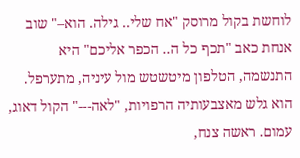לוחשת בקול מרוסק "אח שלי.. גילה. הוא–" שוב אנחת כאב "תכף כל ה.. הכפר אליכם" היא התנשמה, הטלפון מיטשטש מול עיניה, מתערפל.
הוא גלש מאצבעותיה הרפויות, "לאה---" הקול דאוג, עמום. ראשה צנח,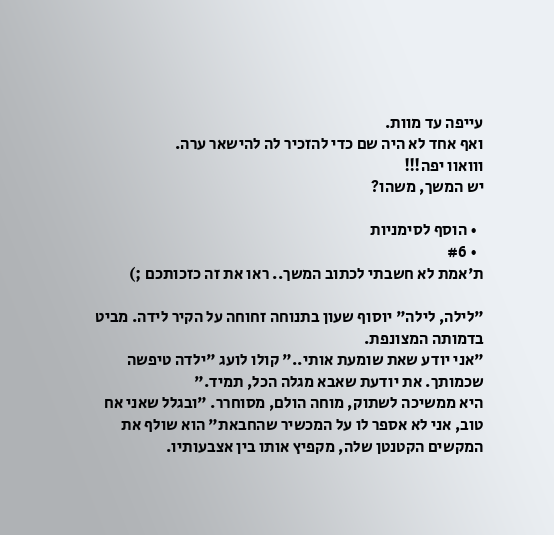עייפה עד מוות.
ואף אחד לא היה שם כדי להזכיר לה להישאר ערה.
ווואוו יפה!!!
יש המשך, משהו?

  • הוסף לסימניות
  • #6
ת'אמת לא חשבתי לכתוב המשך.. ראו את זה כזכותכם ;)

"לילה, לילה" יוסוף שעון בתנוחה זחוחה על הקיר לידה. מביט בדמותה המצונפת.
"אני יודע שאת שומעת אותי.." קולו לועג "ילדה טיפשה שכמותך. את יודעת שאבא מגלה הכל, תמיד."
היא ממשיכה לשתוק, מוחה הולם, מסוחרר. "ובגלל שאני אח טוב, אני לא אספר לו על המכשיר שהחבאת" הוא שולף את המקשים הקטנטן שלה, מקפיץ אותו בין אצבעותיו.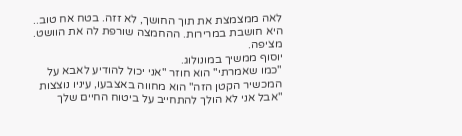לאה ממצמצת את תוך החושך, לא זזה. בטח אח טוב.. היא חושבת במרירות. ההחמצה שורפת לה את הוושט. מציפה.
יוסוף ממשיך במונולוג.
"כמו שאמרתי" הוא חוזר "אני יכול להודיע לאבא על המכשיר הקטן הזה" הוא מחווה באצבעו, עיניו נוצצות "אבל אני לא הולך להתחייב על ביטוח החיים שלך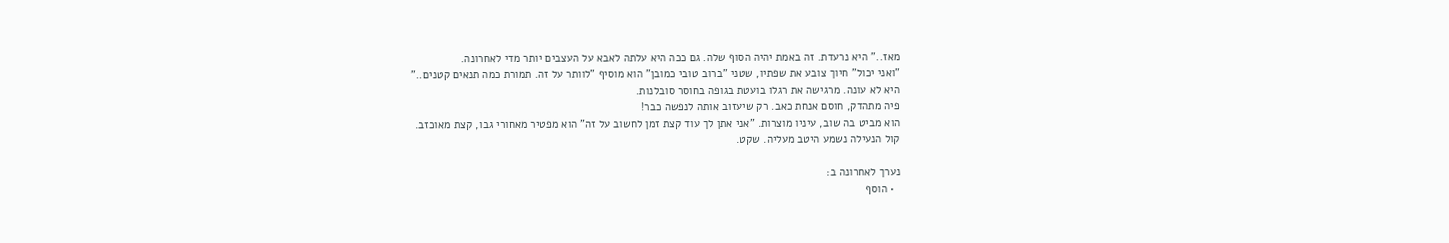מאז.." היא נרעדת. זה באמת יהיה הסוף שלה. גם ככה היא עלתה לאבא על העצבים יותר מדי לאחרונה.
"ואני יכול" חיוך צובע את שפתיו, שטני "ברוב טובי כמובן" הוא מוסיף "לוותר על זה. תמורת כמה תנאים קטנים.."
היא לא עונה. מרגישה את רגלו בועטת בגופה בחוסר סובלנות.
פיה מתהדק, חוסם אנחת כאב. רק שיעזוב אותה לנפשה כבר!
הוא מביט בה שוב, עיניו מוצרות. "אני אתן לך עוד קצת זמן לחשוב על זה" הוא מפטיר מאחורי גבו, קצת מאוכזב.
קול הנעילה נשמע היטב מעליה. שקט.

נערך לאחרונה ב:
  • הוסף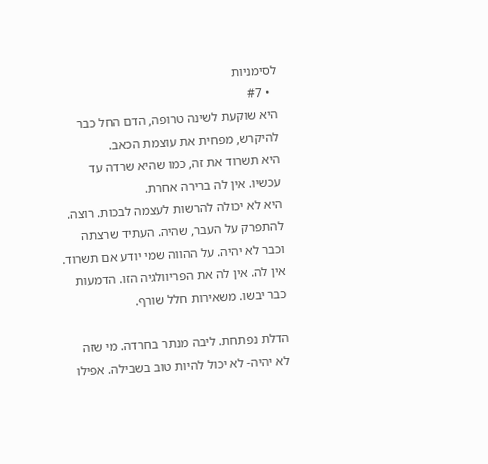לסימניות
  • #7
היא שוקעת לשינה טרופה, הדם החל כבר להיקרש, מפחית את עוצמת הכאב.
היא תשרוד את זה, כמו שהיא שרדה עד עכשיו. אין לה ברירה אחרת.
היא לא יכולה להרשות לעצמה לבכות. רוצה.
להתפרק על העבר, שהיה. העתיד שרצתה וכבר לא יהיה. על ההווה שמי יודע אם תשרוד.
אין לה. אין לה את הפריוולגיה הזו. הדמעות כבר יבשו. משאירות חלל שורף.

הדלת נפתחת. ליבה מנתר בחרדה. מי שזה לא יהיה- לא יכול להיות טוב בשבילה. אפילו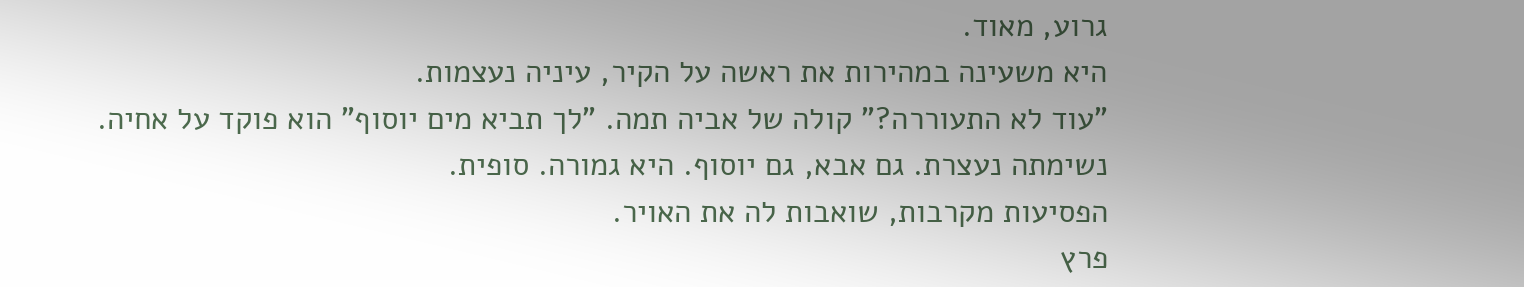גרוע, מאוד.
היא משעינה במהירות את ראשה על הקיר, עיניה נעצמות.
"עוד לא התעוררה?" קולה של אביה תמה. "לך תביא מים יוסוף" הוא פוקד על אחיה.
נשימתה נעצרת. גם אבא, גם יוסוף. היא גמורה. סופית.
הפסיעות מקרבות, שואבות לה את האויר.
פרץ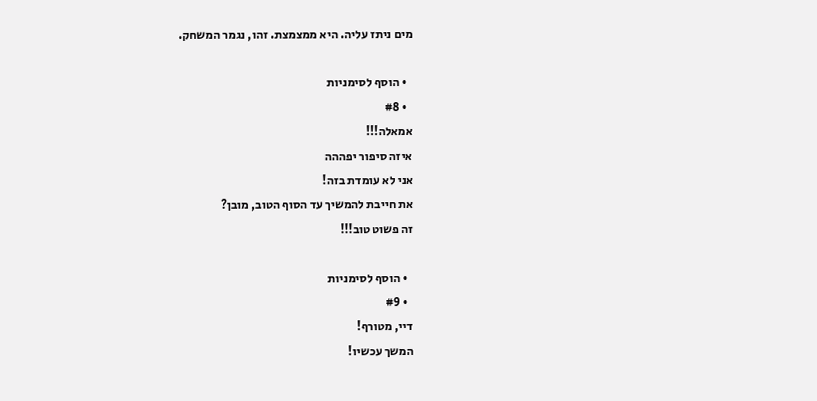מים ניתז עליה. היא ממצמצת. זהו, נגמר המשחק.

  • הוסף לסימניות
  • #8
אמאלה!!!
איזה סיפור יפההה
אני לא עומדת בזה!
את חייבת להמשיך עד הסוף הטוב, מובן?
זה פשוט טוב!!!

  • הוסף לסימניות
  • #9
דיי, מטורף!
המשך עכשיו!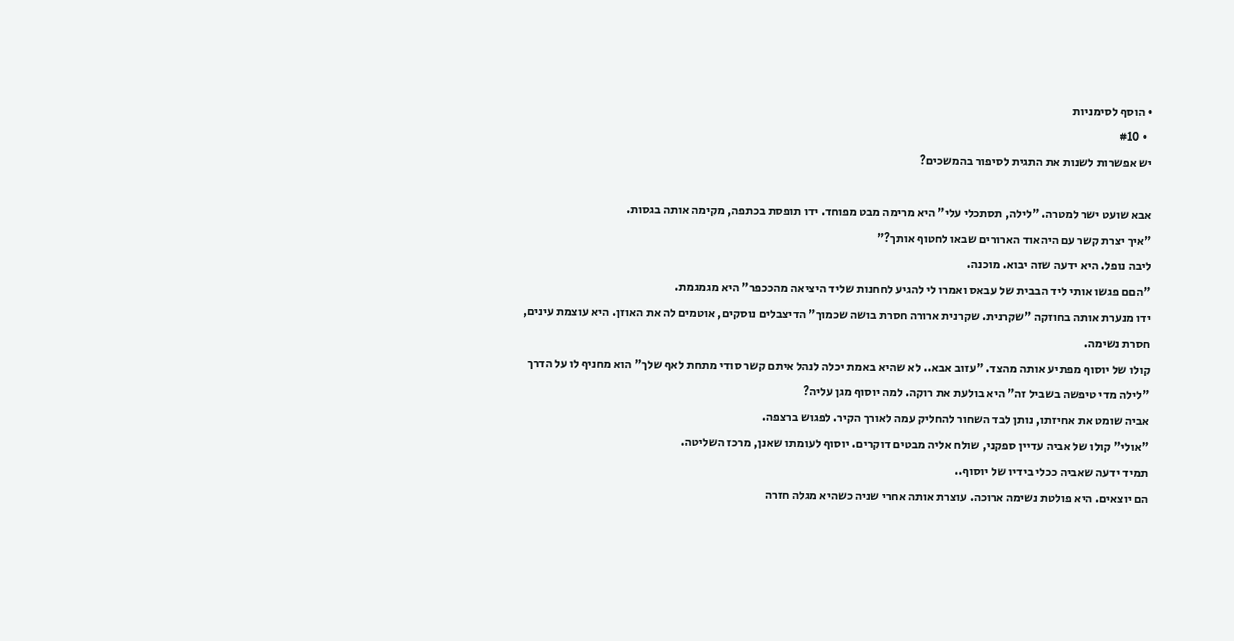• הוסף לסימניות
  • #10
יש אפשרות לשנות את התגית לסיפור בהמשכים?

אבא שועט ישר למטרה. "לילה, תסתכלי עלי" היא מרימה מבט מפוחד. ידו תופסת בכתפה, מקימה אותה בגסות.
"איך יצרת קשר עם היהאוד הארורים שבאו לחטוף אותך?"
ליבה נופל. היא ידעה שזה יבוא. מוכנה.
"הםם פגשו אותי ליד הבבית של עבאס ואמרו לי להגיע לחחנות שליד היציאה מהככפר" היא מגמגמת.
ידו מנערת אותה בחוזקה "שקרנית. שקרנית ארורה חסרת בושה שכמוך" הדיצבלים נוסקים, אוטמים לה את האוזן. היא עוצמת עינים, חסרת נשימה.
קולו של יוסוף מפתיע אותה מהצד. "עזוב אבא.. לא שהיא באמת יכלה לנהל איתם קשר סודי מתחת לאף שלך" הוא מחניף לו על הדרך "לילה מדי טיפשה בשביל זה" היא בולעת את רוקה. למה יוסוף מגן עליה?
אביה שומט את אחיזתו, נותן לבד השחור להחליק עמה לאורך הקיר. לפגוש ברצפה.
"אולי" קולו של אביה עדיין ספקני, שולח אליה מבטים דוקרים. יוסוף לעומתו שאנן, מרכז השליטה.
תמיד ידעה שאביה ככלי בידיו של יוסוף..
הם יוצאים. היא פולטת נשימה ארוכה. עוצרת אותה אחרי שניה כשהיא מגלה חזרה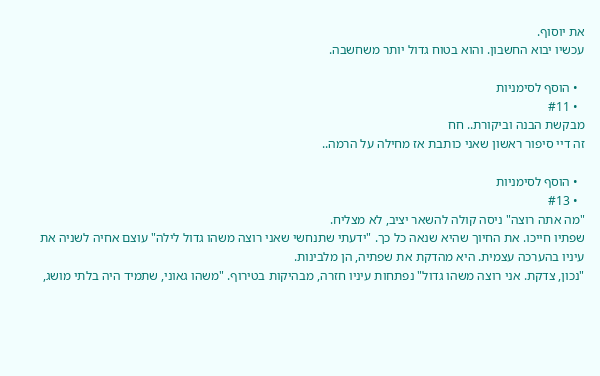את יוסוף.
עכשיו יבוא החשבון. והוא בטוח גדול יותר משחשבה.

  • הוסף לסימניות
  • #11
מבקשת הבנה וביקורת.. חח
זה דיי סיפור ראשון שאני כותבת אז מחילה על הרמה..

  • הוסף לסימניות
  • #13
"מה אתה רוצה" ניסה קולה להשאר יציב, לא מצליח.
שפתיו חייכו. את החיוך שהיא שנאה כל כך. "ידעתי שתנחשי שאני רוצה משהו גדול לילה" עוצם אחיה לשניה את עיניו בהערכה עצמית. היא מהדקת את שפתיה, הן מלבינות.
"נכון, צדקת. אני רוצה משהו גדול" נפתחות עיניו חזרה, מבהיקות בטירוף. "משהו גאוני, שתמיד היה בלתי מושג,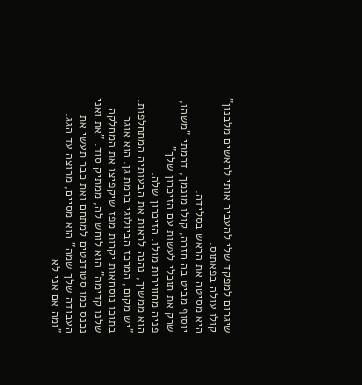שיגרום למפקד שלי להעביר אותי לראשים מלבנון" קולו עולה בפאתוס.
היא מסיטה את הראש בסלידה.
יוסוף מביט בה חזרה, קולו מונמך, דרמתי "משהו, שרק את תוכלי לעשות עם הזיכרון שלך"
פניה מחווירות מולו. הזיכרון שלה.
הוא ממשיך, נהנה לראות את הבעותיה המתחלפות.
"יש מקום, המרכז הביולוגי ברמת גן. הוא אוגר בתוכו נוסחאות יקרות מפז שיקפיצו את המחלקה שלנו קדימה" הוא לוחש לה, ממתיק סוד. "את ואני נכנס כמו סטודנטים למתחם ואת כבר תעשי את העבודה שלך שמה" הוא מסיים, מרוצה עד הגג.
"ומה אם אני לא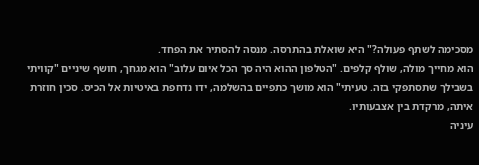מסכימה לשתף פעולה?" היא שואלת בהתרסה. מנסה להסתיר את הפחד.
הוא מחייך מולה, שולף קלפים. "הטלפון ההוא היה סך הכל איום עלוב" הוא מגחך, חושף שיניים "קוויתי בשבילך שתסתפקי בזה. טעיתי" הוא מושך כתפיים בהשלמה, ידו נדחפת באיטיות אל הכיס. סכין חוזרת איתה, מרקדת בין אצבעותיו.
עיניה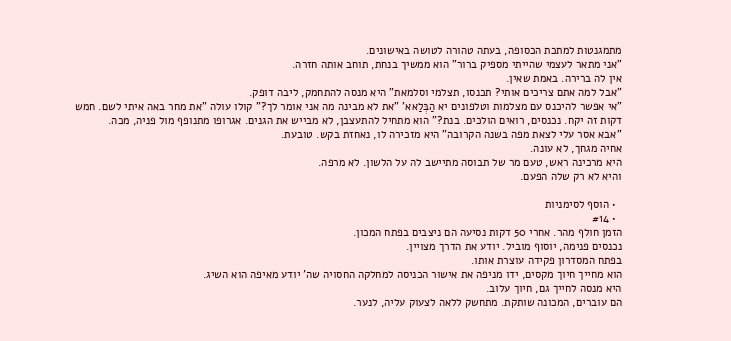מתמגנטות למתכת הכסופה, בעתה טהורה לטושה באישונים.
"אני מתאר לעצמי שהייתי מספיק ברור" הוא ממשיך בנחת, תוחב אותה חזרה.
אין לה ברירה. באמת שאין.
"אבל למה אתם צריכים אותי? תכנסו, תצלמי וסלמאת" היא מנסה להתחמק, ליבה דופק.
"אי אפשר להיכנס עם מצלמות וטלפונים יא הַבְּלַאא’ "את לא מבינה מה אני אומר לך?" קולו עולה "את מחר באה איתי לשם. חמש דקות זה יקח. נכנסים, רואים הולכים. בנת?" הוא מתחיל להתעצבן, לא מבייש את הגנים. אגרופו מתנופף מול פניה, מכה.
"אבא אסר עלי לצאת מפה בשנה הקרובה" היא מזכירה לו, נאחזת בקש. טובעת.
אחיה מגחך, לא עונה.
היא מרכינה ראש, טעם מר של תבוסה מתיישב לה על הלשון. לא מרפה.
והיא לא רק שלה הפעם.

  • הוסף לסימניות
  • #14
הזמן חולף מהר. אחרי 50 דקות נסיעה הם ניצבים בפתח המכון.
נכנסים פנימה, יוסוף מוביל. יודע את הדרך מצויין.
בפתח המסדרון פקידה עוצרת אותו.
הוא מחייך חיוך מקסים, ידו מניפה את אישור הכניסה למחלקה החסויה שה' יודע מאיפה הוא השיג.
היא מנסה לחייך גם, חיוך עלוב.
הם עוברים, המכונה שותקת. מתחשק ללאה לצעוק עליה, לנער.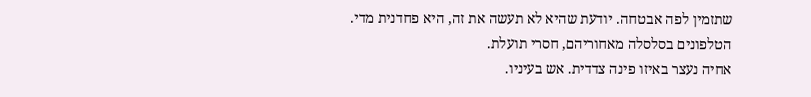שתזמין לפה אבטחה. יודעת שהיא לא תעשה את זה, היא פחדנית מדי.
הטלפונים בסלסלה מאחוריהם, חסרי תועלת.
אחיה נעצר באיזו פינה צדדית. אש בעיניו.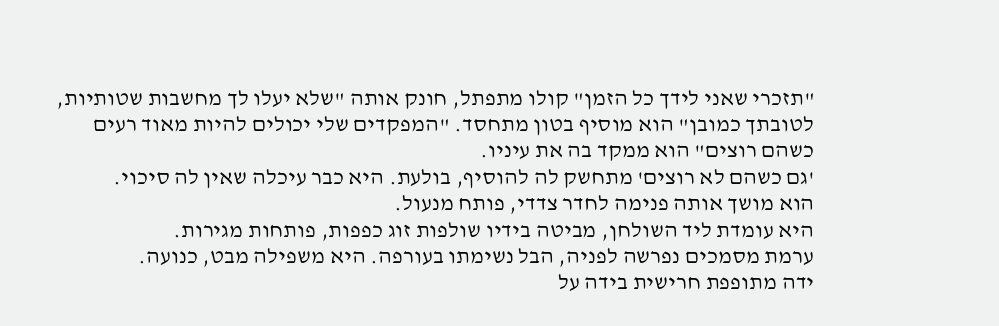"תזכרי שאני לידך כל הזמן" קולו מתפתל, חונק אותה "שלא יעלו לך מחשבות שטותיות, לטובתך כמובן" הוא מוסיף בטון מתחסד. "המפקדים שלי יכולים להיות מאוד רעים כשהם רוצים" הוא ממקד בה את עיניו.
'גם כשהם לא רוצים' מתחשק לה להוסיף, בולעת. היא כבר עיכלה שאין לה סיכוי.
הוא מושך אותה פנימה לחדר צדדי, פותח מנעול.
היא עומדת ליד השולחן, מביטה בידיו שולפות זוג כפפות, פותחות מגירות.
ערמת מסמכים נפרשה לפניה, הבל נשימתו בעורפה. היא משפילה מבט, כנועה.
ידה מתופפת חרישית בידה על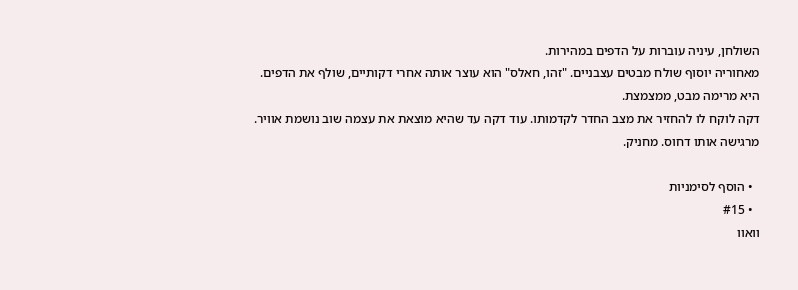השולחן, עיניה עוברות על הדפים במהירות.
מאחוריה יוסוף שולח מבטים עצבניים. "זהו, חאלס" הוא עוצר אותה אחרי דקותיים, שולף את הדפים.
היא מרימה מבט, ממצמצת.
דקה לוקח לו להחזיר את מצב החדר לקדמותו. עוד דקה עד שהיא מוצאת את עצמה שוב נושמת אוויר.
מרגישה אותו דחוס. מחניק.

  • הוסף לסימניות
  • #15
וואוו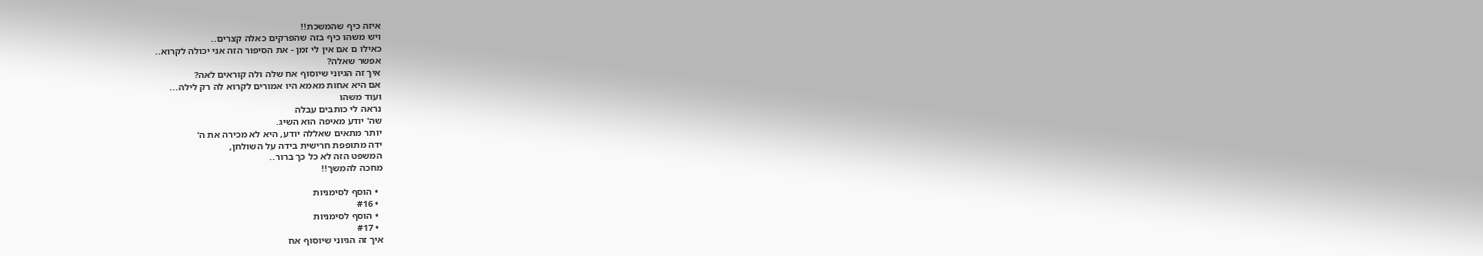איזה כיף שהמשכת!!
ויש משהו כיף בזה שהפרקים כאלה קצרים..
כאילו ם אם אין לי זמן - את הסיפור הזה אני יכולה לקרוא..
אפשר שאלה?
איך זה הגיוני שיוסוף אח שלה ולה קוראים לאה?
אם היא אחות מאמא היו אמורים לקרוא לה רק לילה...
ועוד משהו
נראה לי כותבים עבלה
שה' יודע מאיפה הוא השיג.
יותר מתאים שאללה יודע, היא לא מכירה את ה'
ידה מתופפת חרישית בידה על השולחן,
המשפט הזה לא כל כך ברור..
מחכה להמשך!!

  • הוסף לסימניות
  • #16
  • הוסף לסימניות
  • #17
איך זה הגיוני שיוסוף אח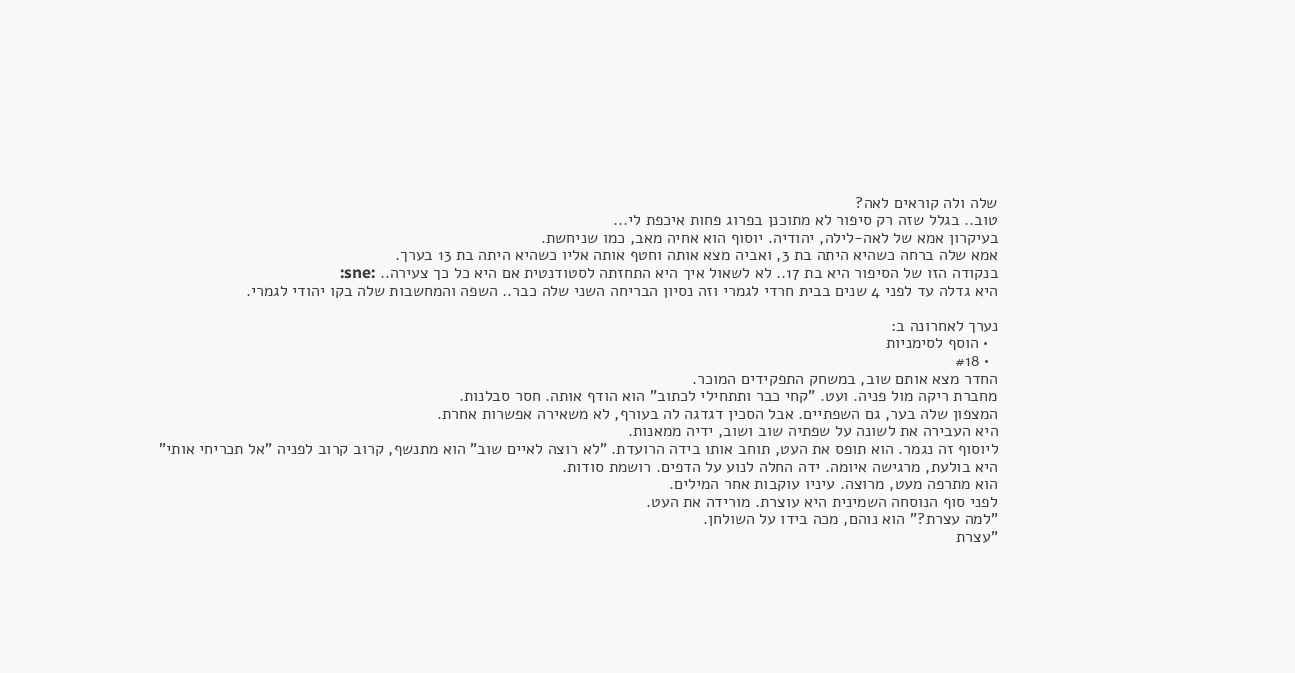שלה ולה קוראים לאה?
טוב.. בגלל שזה רק סיפור לא מתוכנן בפרוג פחות איכפת לי...
בעיקרון אמא של לאה-לילה, יהודיה. יוסוף הוא אחיה מאב, כמו שניחשת.
אמא שלה ברחה כשהיא היתה בת 3, ואביה מצא אותה וחטף אותה אליו כשהיא היתה בת 13 בערך.
בנקודה הזו של הסיפור היא בת 17.. לא לשאול איך היא התחזתה לסטודנטית אם היא כל כך צעירה.. :sne:
היא גדלה עד לפני 4 שנים בבית חרדי לגמרי וזה נסיון הבריחה השני שלה כבר.. השפה והמחשבות שלה בקו יהודי לגמרי.

נערך לאחרונה ב:
  • הוסף לסימניות
  • #18
החדר מצא אותם שוב, במשחק התפקידים המוכר.
מחברת ריקה מול פניה. ועט. "קחי כבר ותתחילי לכתוב" הוא הודף אותה. חסר סבלנות.
המצפון שלה בער, גם השפתיים. אבל הסכין דגדגה לה בעורף, לא משאירה אפשרות אחרת.
היא העבירה את לשונה על שפתיה שוב ושוב, ידיה ממאנות.
ליוסוף זה נגמר. הוא תופס את העט, תוחב אותו בידה הרועדת. "לא רוצה לאיים שוב" הוא מתנשף, קרוב קרוב לפניה "אל תכריחי אותי"
היא בולעת, מרגישה איומה. ידה החלה לנוע על הדפים. רושמת סודות.
הוא מתרפה מעט, מרוצה. עיניו עוקבות אחר המילים.
לפני סוף הנוסחה השמינית היא עוצרת. מורידה את העט.
"למה עצרת?" הוא נוהם, מכה בידו על השולחן.
"עצרת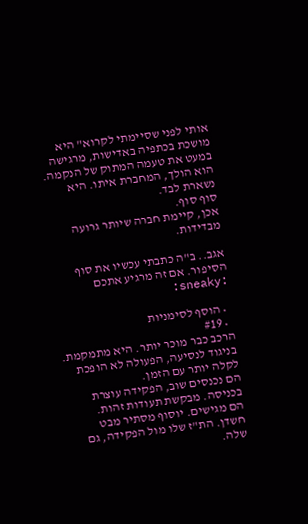אותי לפני שסיימתי לקרוא" היא מושכת בכתפיה באדישות, מרגישה במעט את טעמה המתוק של הנקמה.
הוא הולך, המחברת איתו. היא נשארת לבד.
סוף סוף.
אכן, קיימת חברה שיותר גרועה מבדידות.

אגב.. ב"ה כתבתי עכשיו את סוף הסיפור. אם זה מרגיע אתכם :sneaky:

  • הוסף לסימניות
  • #19
הרכב כבר מוכר יותר. היא מתמקמת.
בניגוד לנסיעה, הפעולה לא הופכת לקלה יותר עם הזמן.
הם נכנסים שוב, הפקידה עוצרת בכניסה. מבקשת תעודות זהות.
הם מגישים. יוסוף מסתיר מבט חשדן. הת"ז שלו מול הפקידה, גם שלה.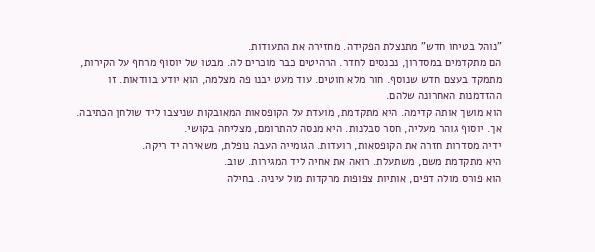"נוהל בטיחו חדש" מתנצלת הפקידה. מחזירה את התעודות.
הם מתקדמים במסדרון, נכנסים לחדר. הרהיטים כבר מוכרים לה. מבטו של יוסוף מרחף על הקירות, מתמקד בעצם חדש שנוסף. חור מלא חוטים. עוד מעט יבנו פה מצלמה, הוא יודע בוודאות. זו ההזדמנות האחרונה שלהם.
הוא מושך אותה קדימה. היא מתקדמת, מועדת על הקופסאות המאובקות שניצבו ליד שולחן הכתיבה.
אך. יוסוף גוהר מעליה, חסר סבלנות. היא מנסה להתרומם, מצליחה בקושי.
ידיה מסדרות חזרה את הקופסאות, רועדות. הגומייה העבה נופלת, משאירה יד ריקה.
היא מתקדמת משם, משתעלת. רואה את אחיה ליד המגירות. שוב.
הוא פורס מולה דפים, אותיות צפופות מרקדות מול עיניה. בחילה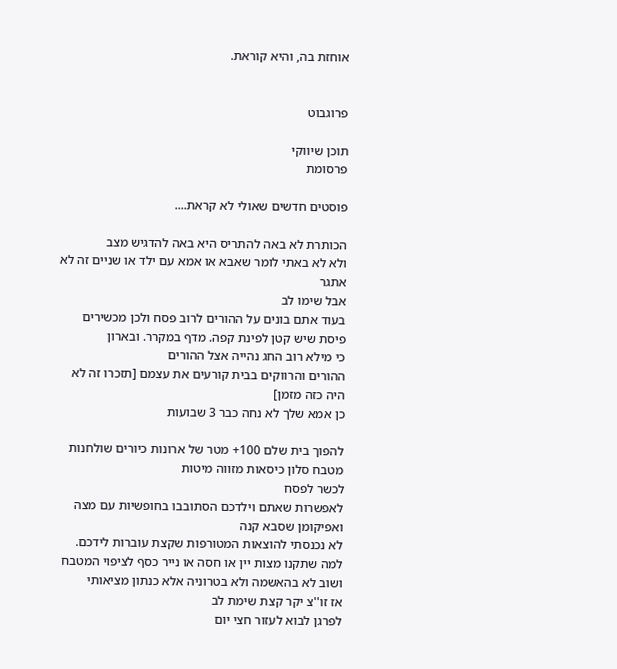אוחזת בה, והיא קוראת.


פרוגבוט

תוכן שיווקי
פרסומת

פוסטים חדשים שאולי לא קראת....

הכותרת לא באה להתריס היא באה להדגיש מצב
ולא לא באתי לומר שאבא או אמא עם ילד או שניים זה לא אתגר
אבל שימו לב
בעוד אתם בונים על ההורים לרוב פסח ולכן מכשירים פיסת שיש קטן לפינת קפה. מדף במקרר. ובארון
כי מילא רוב החג נהייה אצל ההורים
ההורים והרווקים בבית קורעים את עצמם [תזכרו זה לא היה כזה מזמן]
כן אמא שלך לא נחה כבר 3 שבועות

להפוך בית שלם 100+ מטר של ארונות כיורים שולחנות מטבח סלון כיסאות מזווה מיטות
לכשר לפסח
לאפשרות שאתם וילדכם הסתובבו בחופשיות עם מצה ואפיקומן שסבא קנה
לא נכנסתי להוצאות המטורפות שקצת עוברות לידכם. למה שתקנו מצות יין או חסה או נייר כסף לציפוי המטבח
ושוב לא בהאשמה ולא בטרוניה אלא כנתון מציאותי
אז זו''צ יקר קצת שימת לב
לפרגן לבוא לעזור חצי יום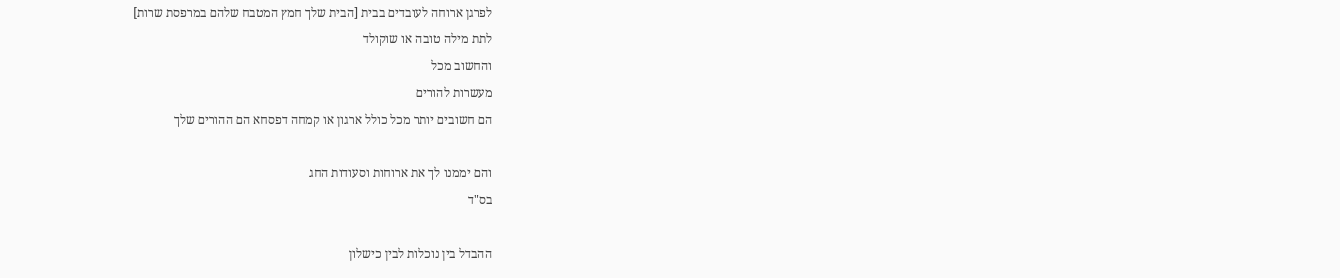לפרגן ארוחה לעובדים בבית [הבית שלך חמץ המטבח שלהם במרפסת שרות]
לתת מילה טובה או שוקולד
והחשוב מכל
מעשרות להורים
הם חשובים יותר מכל כולל ארגון או קמחה דפסחא הם ההורים שלך

והם יממנו לך את ארוחות וסעודות החג
בס"ד

ההבדל בין נוכלות לבין כישלון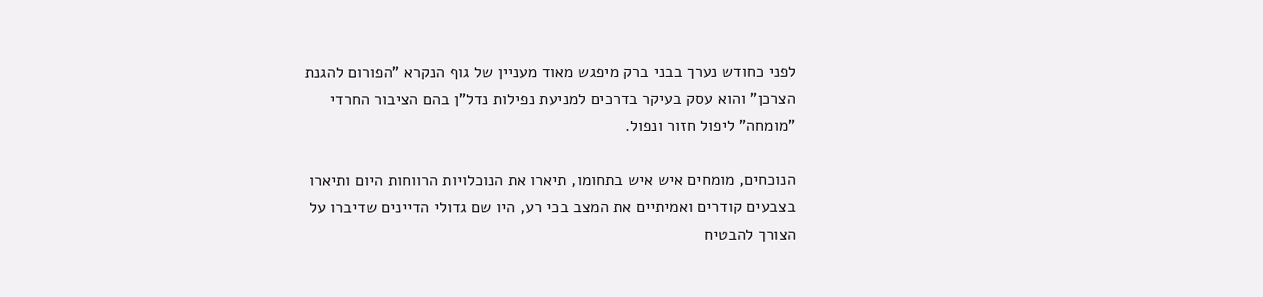לפני כחודש נערך בבני ברק מיפגש מאוד מעניין של גוף הנקרא "הפורום להגנת הצרכן" והוא עסק בעיקר בדרכים למניעת נפילות נדל"ן בהם הציבור החרדי "מומחה" ליפול חזור ונפול.

הנוכחים, מומחים איש איש בתחומו, תיארו את הנוכלויות הרווחות היום ותיארו בצבעים קודרים ואמיתיים את המצב בכי רע, היו שם גדולי הדיינים שדיברו על הצורך להבטיח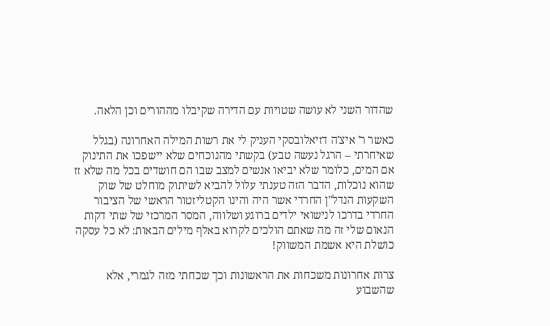שהדור השני לא עושה שטויות עם הדירה שקיבלו מההורים וכן הלאה.

כאשר ר' איצ'ה דזיאלובסקי העניק לי את רשות המילה האחרונה (בגלל שאיחרתי – הרגל נעשה טבע) בקשתי מהנוכחים שלא יישפכו את התינוק אם המים, כלומר שלא יביאו אנשים למצב שבו הם חושדים בכל מה שלא זז שהוא נוכלות, הדבר הזה טענתי עלול להביא לשיתוק מוחלט של שוק השקעות הנדל"ן החרדי אשר היה והינו הקטליזטור הראשי של הציבור החרדי בדרכו לנישואי ילדים ברוגע ושלווה, המסר המרכזי של שתי דקות הנאום שלי זה מה שאתם הולכים לקרוא באלף מילים הבאות: לא כל עסקה כושלת היא אשמת המשווק!

צרות אחרונות משכחות את הראשונות וכך שכחתי מזה לגמרי, אלא שהשבוע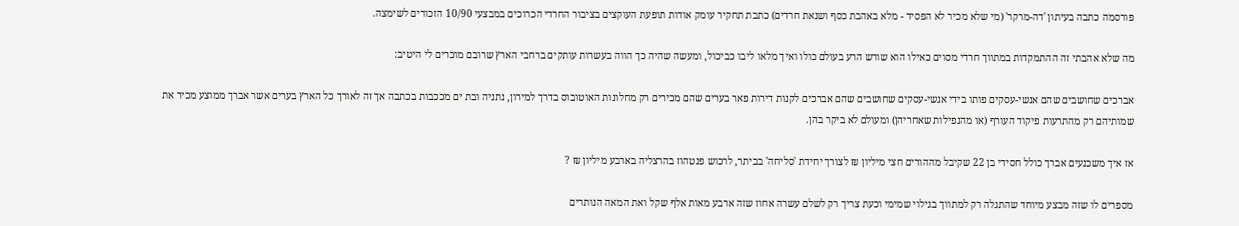פורסמה כתבה בעיתון 'דה-מרקר' (מי שלא מכיר לא הפסיד - מלא באהבת כסף ושנאת חרדים) כתבת תחקיר עומק אודות תופעת העוקצים בציבור החרדי הכרוכים במבצעי 10/90 הזכורים לשימצה.

מה שלא אהבתי זה ההתמקדות במתווך חרדי מסוים כאילו הוא שורש הרע בעולם כולו ואיך מלאו ליבו כביכול, ומעשה שהיה כך הווה בעשרות עותקים ברחבי הארץ שרובם מוכרים לי היטיב:

אברכים שחושבים שהם אנשי-עסקים פותו בידי אנשי-עסקים שחושבים שהם אברכים לקנות דירות פאר בערים שהם מכירים רק מחלונות האוטובוס בדרך למירון, נתניה ובת ים מככבות בכתבה אך זה לאורך כל הארץ בערים אשר אברך ממוצע מכיר את שמותיהם רק מהתרעות פיקוד העורף (או מהנפילות שאחריהן) ומעולם לא ביקר בהן.

אז איך משכנעים אברך כולל חסידי בן 22 שקיבל מההורים חצי מיליון ₪ לצורך יחידת 'סליחה' בביתר, לרכוש פנטהוז בהרצליה בארבע מיליון ₪ ?

מספרים לו שזה מבצע מיוחד שהתגלה רק למתווך בגילוי שמימי וכעת צריך רק לשלם עשרה אחוז שזה ארבע מאות אלף שקל ואת המאה הנותרים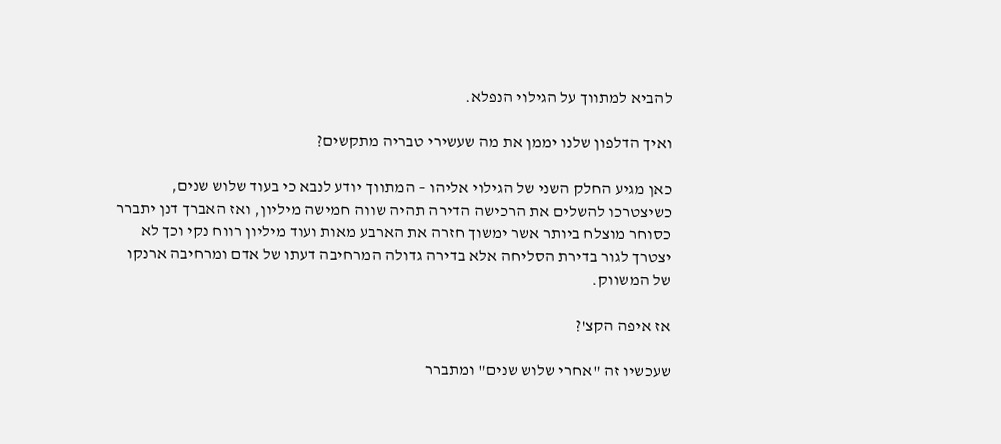להביא למתווך על הגילוי הנפלא.

ואיך הדלפון שלנו יממן את מה שעשירי טבריה מתקשים?

כאן מגיע החלק השני של הגילוי אליהו – המתווך יודע לנבא כי בעוד שלוש שנים, כשיצטרכו להשלים את הרכישה הדירה תהיה שווה חמישה מיליון, ואז האברך דנן יתברר כסוחר מוצלח ביותר אשר ימשוך חזרה את הארבע מאות ועוד מיליון רווח נקי וכך לא יצטרך לגור בדירת הסליחה אלא בדירה גדולה המרחיבה דעתו של אדם ומרחיבה ארנקו של המשווק.

אז איפה הקצ'?

שעכשיו זה "אחרי שלוש שנים" ומתברר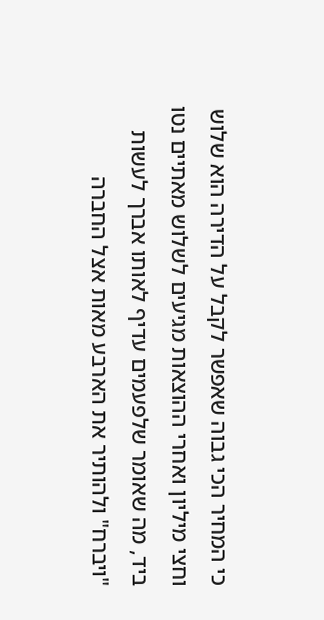כי המחיר הכי גבוה שאפשר לקבל על הדירה הוא שלוש וחצי מיליון ואחרי ההוצאות מגיעים לשלוש מאתיים נטו ביד, מה שאומר שלפעמים עדיף לאותו אברך לעשות "ויברח" ולהותיר את הארבע מאות אצל החברה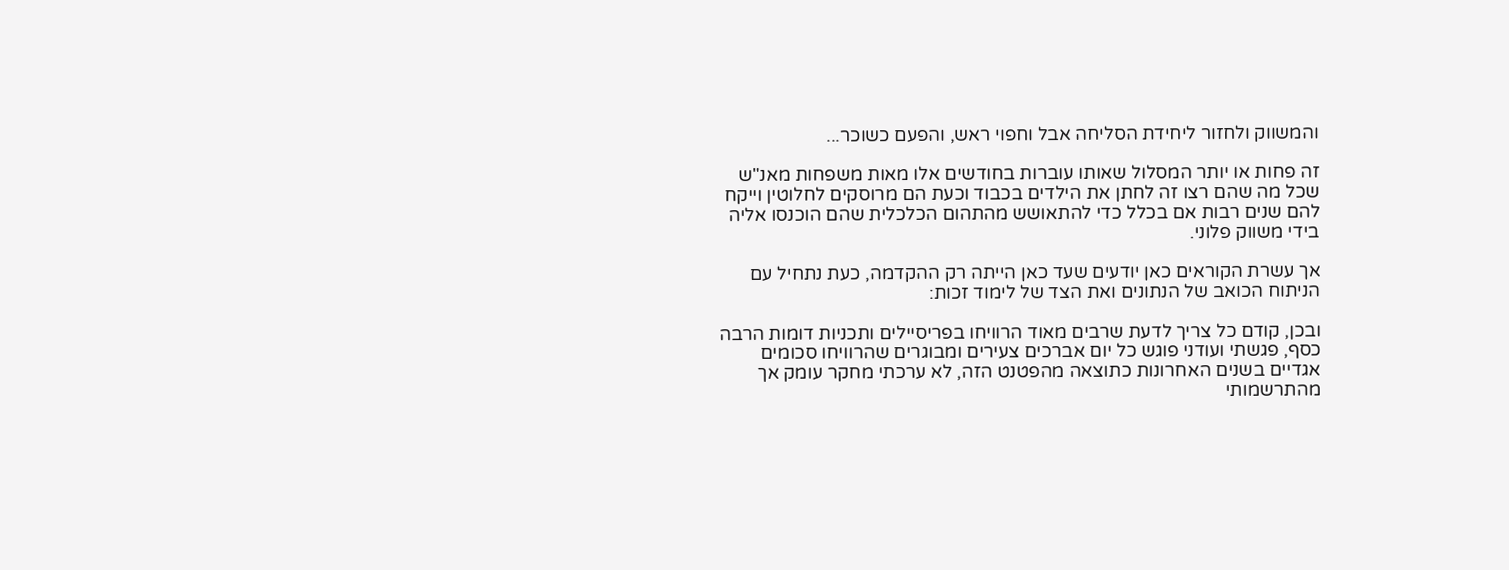והמשווק ולחזור ליחידת הסליחה אבל וחפוי ראש, והפעם כשוכר...

זה פחות או יותר המסלול שאותו עוברות בחודשים אלו מאות משפחות מאנ"ש שכל מה שהם רצו זה לחתן את הילדים בכבוד וכעת הם מרוסקים לחלוטין וייקח להם שנים רבות אם בכלל כדי להתאושש מהתהום הכלכלית שהם הוכנסו אליה בידי משווק פלוני.

אך עשרת הקוראים כאן יודעים שעד כאן הייתה רק ההקדמה, כעת נתחיל עם הניתוח הכואב של הנתונים ואת הצד של לימוד זכות:

ובכן, קודם כל צריך לדעת שרבים מאוד הרוויחו בפריסיילים ותכניות דומות הרבה כסף, פגשתי ועודני פוגש כל יום אברכים צעירים ומבוגרים שהרוויחו סכומים אגדיים בשנים האחרונות כתוצאה מהפטנט הזה, לא ערכתי מחקר עומק אך מהתרשמותי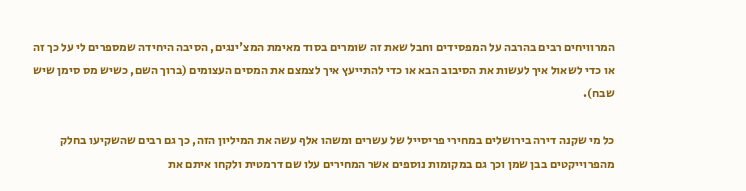המרוויחים רבים בהרבה על המפסידים וחבל שאת זה שומרים בסוד מאימת המצ'ינגים, הסיבה היחידה שמספרים לי על כך זה או כדי לשאול איך לעשות את הסיבוב הבא או כדי להתייעץ איך לצמצם את המסים העצומים (ברוך השם, כשיש מס סימן שיש שבח).

כל מי שקנה דירה בירושלים במחירי פריסייל של עשרים ומשהו אלף עשה את המיליון הזה, כך גם רבים שהשקיעו בחלק מהפרוייקטים בבן שמן וכך גם במקומות נוספים אשר המחירים עלו שם דרמטית ולקחו איתם את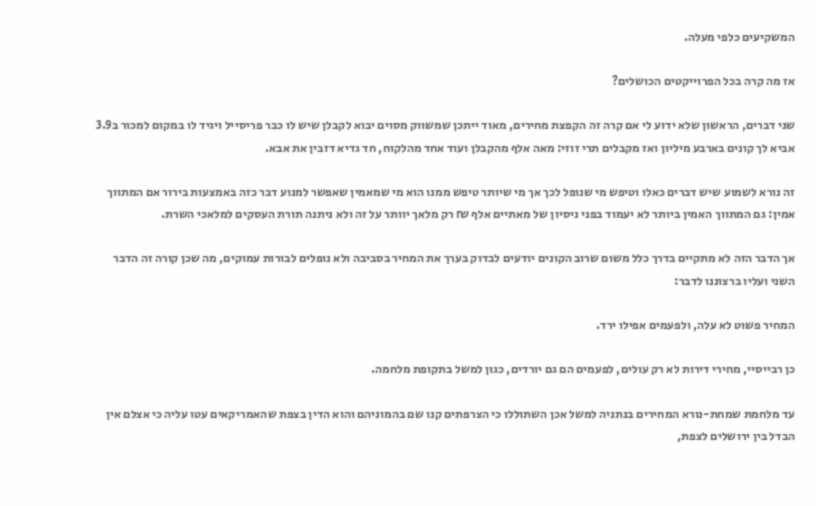המשקיעים כלפי מעלה.

אז מה קרה בכל הפרוייקטים הכושלים?

שני דברים, הראשון שלא ידוע לי אם קרה זה הקפצת מחירים, מאוד ייתכן שמשווק מסוים יבוא לקבלן שיש לו כבר פריסייל ויגיד לו במקום למכור ב3.9 אביא לך קונים בארבע מיליון ואז מקבלים תרי זוזי: מאה אלף מהקבלן ועוד אחד מהלקוח, חד גדיא דזבין את אבא.

זה נורא לשמוע שיש דברים כאלו וטיפש מי שנופל לכך אך מי שיותר טיפש ממנו הוא מי שמאמין שאפשר למנוע דבר כזה באמצעות בירור אם המתווך אמין: גם המתווך האמין ביותר לא יעמוד בפני ניסיון של מאתיים אלף ₪ רק מלאך יוותר על זה ולא ניתנה תורת העסקים למלאכי השרת.

אך הדבר הזה לא מתקיים בדרך כלל משום שרוב הקונים יודעים לבדוק בערך את המחיר בסביבה ולא נופלים לבורות עמוקים, מה שכן קורה זה הדבר השני ועליו ברצוננו לדבר:

המחיר פשוט לא עלה, ולפעמים אפילו ירד.

כן רבייסיי, מחירי דירות לא רק עולים, לפעמים הם גם יורדים, כגון למשל בתקופת מלחמה.

עד מלחמת שמחת-נורא המחירים בנתניה למשל אכן השתוללו כי הצרפתים קנו שם בהמוניהם והוא הדין בצפת שהאמריקאים עטו עליה כי אצלם אין הבדל בין ירושלים לצפת,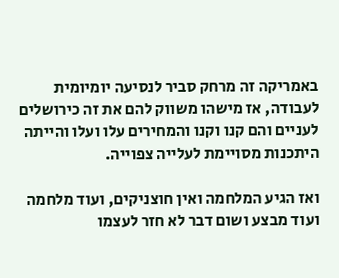באמריקה זה מרחק סביר לנסיעה יומיומית לעבודה, אז מישהו משווק להם את זה כירושלים לעניים והם קנו וקנו והמחירים עלו ועלו והייתה היתכנות מסויימת לעלייה צפוייה.

ואז הגיע המלחמה ואין חוצניקים, ועוד מלחמה ועוד מבצע ושום דבר לא חזר לעצמו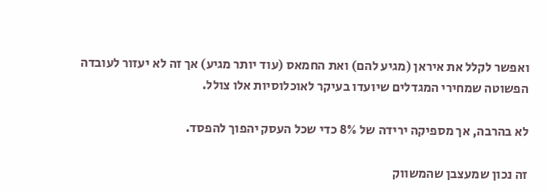ואפשר לקלל את איראן (מגיע להם) ואת החמאס (עוד יותר מגיע) אך זה לא יעזור לעובדה הפשוטה שמחירי המגדלים שיועדו בעיקר לאוכלוסיות אלו צולל.

לא בהרבה, אך מספיקה ירידה של 8% כדי שכל העסק יהפוך להפסד.

זה נכון שמעצבן שהמשווק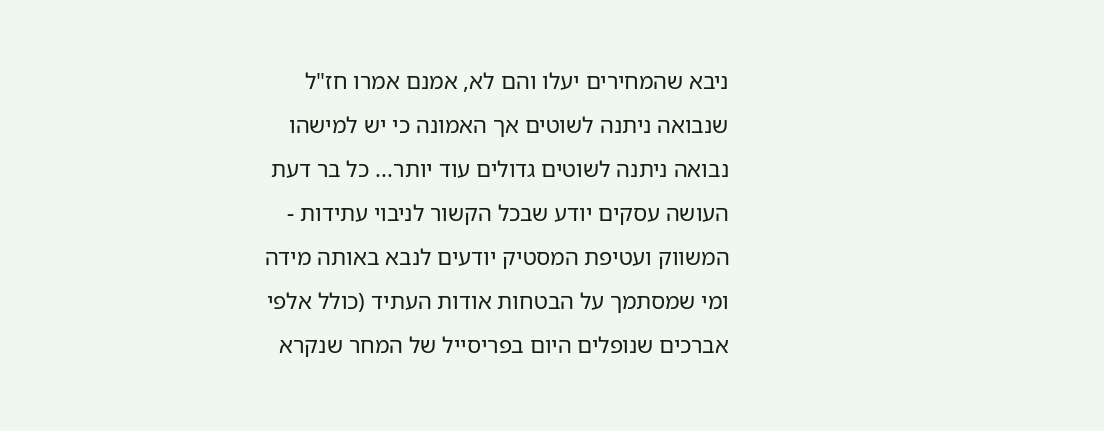ניבא שהמחירים יעלו והם לא, אמנם אמרו חז"ל שנבואה ניתנה לשוטים אך האמונה כי יש למישהו נבואה ניתנה לשוטים גדולים עוד יותר... כל בר דעת העושה עסקים יודע שבכל הקשור לניבוי עתידות - המשווק ועטיפת המסטיק יודעים לנבא באותה מידה ומי שמסתמך על הבטחות אודות העתיד (כולל אלפי אברכים שנופלים היום בפריסייל של המחר שנקרא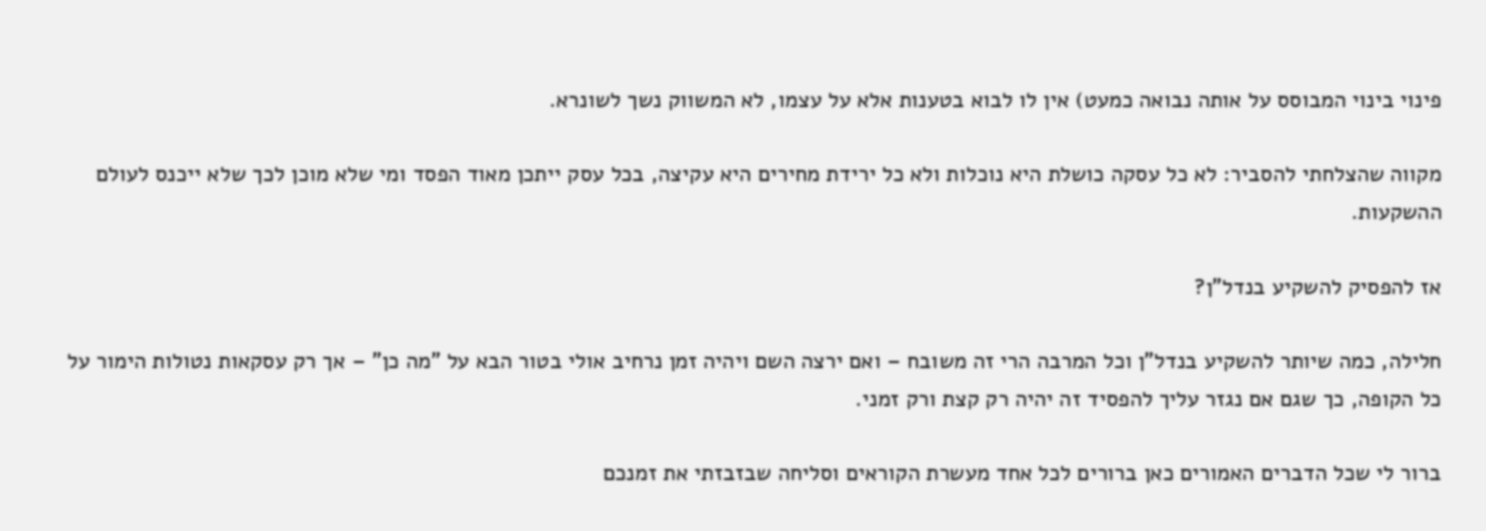פינוי בינוי המבוסס על אותה נבואה כמעט) אין לו לבוא בטענות אלא על עצמו, לא המשווק נשך לשונרא.

מקווה שהצלחתי להסביר: לא כל עסקה כושלת היא נוכלות ולא כל ירידת מחירים היא עקיצה, בכל עסק ייתכן מאוד הפסד ומי שלא מוכן לכך שלא ייכנס לעולם ההשקעות.

אז להפסיק להשקיע בנדל"ן?

חלילה, כמה שיותר להשקיע בנדל"ן וכל המרבה הרי זה משובח – ואם ירצה השם ויהיה זמן נרחיב אולי בטור הבא על "מה כן" – אך רק עסקאות נטולות הימור על כל הקופה, כך שגם אם נגזר עליך להפסיד זה יהיה רק קצת ורק זמני.

ברור לי שכל הדברים האמורים כאן ברורים לכל אחד מעשרת הקוראים וסליחה שבזבזתי את זמנכם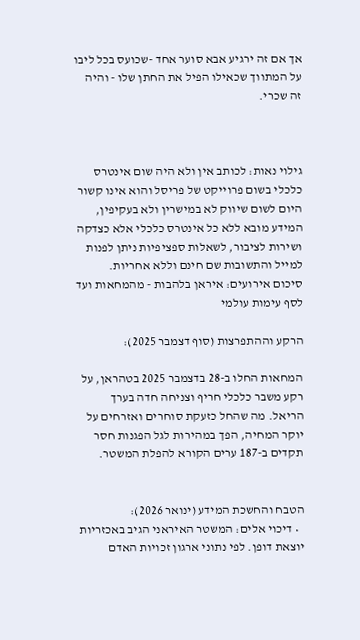אך אם זה ירגיע אבא סוער אחד -שכועס בכל ליבו על המתווך שכאילו הפיל את החתן שלו - והיה זה שכרי.



גילוי נאות: לכותב אין ולא היה שום אינטרס כלכלי בשום פרוייקט של פריסל והוא אינו קשור היום לשום שיווק לא במישרין ולא בעקיפין, המידע מובא ללא כל אינטרס כלכלי אלא כצדקה ושירות לציבור, לשאלות ספציפיות ניתן לפנות למייל והתשובות שם חינם וללא אחריות.
סיכום אירועים: איראן בלהבות - מהמחאות ועד לסף עימות עולמי

הרקע וההתפרצות (סוף דצמבר 2025):

המחאות החלו ב-28 בדצמבר 2025 בטהראן, על רקע משבר כלכלי חריף וצניחה חדה בערך הריאל. מה שהחל כזעקת סוחרים ואזרחים על יוקר המחיה, הפך במהירות לגל הפגנות חסר תקדים ב-187 ערים הקורא להפלת המשטר.


הטבח והחשכת המידע (ינואר 2026):
  • דיכוי אלים: המשטר האיראני הגיב באכזריות יוצאת דופן. לפי נתוני ארגון זכויות האדם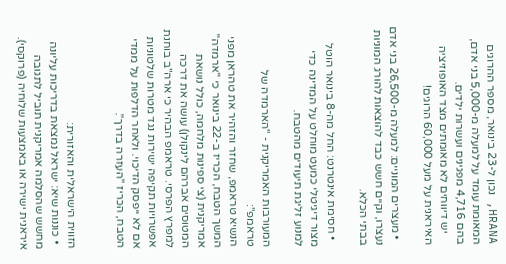HRANA, נכון ל-23 בינואר, מספר ההרוגים המאומת עומד על למעלה מ-5,000 בני אדם, בהם 4,716 מפגינים ועשרות ילדים.
    יש דיווחים לא מאומתים מצד האופוזיציה האיראנית על מעל 60,000 הרוגים!

  • מעצרים המוניים: למעלה מ-26,500 בני אדם נעצרו, וקיים חשש כבד להוצאות להורג המוניות בבתי הכלא.

  • חסימת אינטרנט: החל מה-8 בינואר הוטל מצור דיגיטלי כמעט מוחלט על המדינה כדי למנוע זליגת תיעודים מהטבח.

המעורבות האמריקנית - "הארמדה של טראמפ":
הנשיא טראמפ, שחזר והזהיר את טהראן מפני המשך הטבח, הכריז ב-22 בינואר כי "ארמדה" אמריקנית (צי ספינות מלחמה, כולל נושאת המטוסים אברהם לינקולן) עושה את דרכה למפרץ הפרסי. טראמפ הבהיר כי ארה"ב בוחנת אפשרויות תקיפה ישירות נגד מטרות שלטוניות אם לא ייפסק הדיכוי. ולאחר הדלפות על ממדי הטבח, הכריז "העזרה בדרך".


הזווית הישראלית והאזורית:
  • כוננות שיא: ישראל נמצאת בדריכות עליונה מחשש שהסלמה אמריקנית תוביל לתגובה איראנית ישירה או באמצעות שלוחיה (פרוקסי).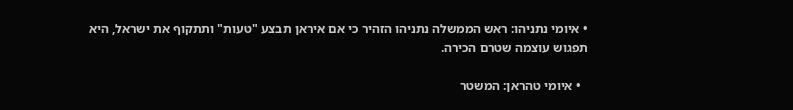• איומי נתניהו: ראש הממשלה נתניהו הזהיר כי אם איראן תבצע "טעות" ותתקוף את ישראל, היא תפגוש עוצמה שטרם הכירה.

  • איומי טהראן: המשטר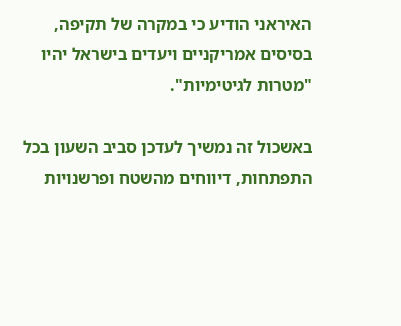האיראני הודיע כי במקרה של תקיפה, בסיסים אמריקניים ויעדים בישראל יהיו "מטרות לגיטימיות".

באשכול זה נמשיך לעדכן סביב השעון בכל התפתחות, דיווחים מהשטח ופרשנויות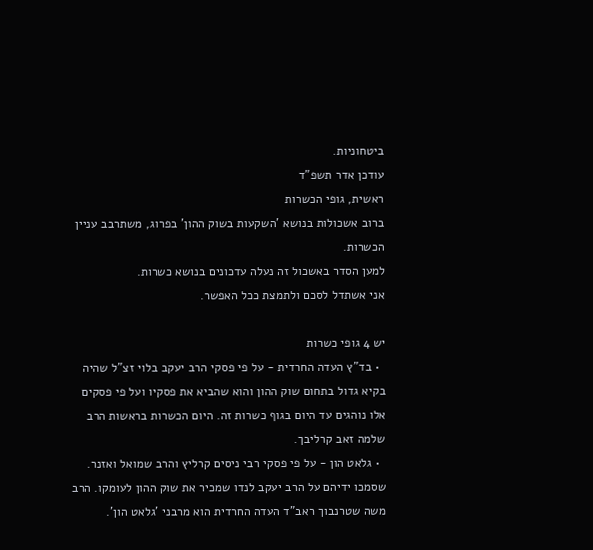ביטחוניות.
עודכן אדר תשפ"ד
ראשית, גופי הכשרות
ברוב אשכולות בנושא 'השקעות בשוק ההון' בפרוג, משתרבב עניין הכשרות.
למען הסדר באשכול זה נעלה עדכונים בנושא כשרות.
אני אשתדל לסכם ולתמצת ככל האפשר.

יש 4 גופי כשרות
  • בד"ץ העדה החרדית - על פי פסקי הרב יעקב בלוי זצ"ל שהיה בקיא גדול בתחום שוק ההון והוא שהביא את פסקיו ועל פי פסקים אלו נוהגים עד היום בגוף כשרות זה. היום הכשרות בראשות הרב שלמה זאב קרליבך.
  • גלאט הון - על פי פסקי רבי ניסים קרליץ והרב שמואל ואזנר. שסמכו ידיהם על הרב יעקב לנדו שמכיר את שוק ההון לעומקו. הרב משה שטרנבוך ראב"ד העדה החרדית הוא מרבני 'גלאט הון'.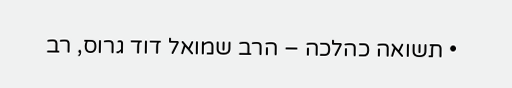• תשואה כהלכה – הרב שמואל דוד גרוס, רב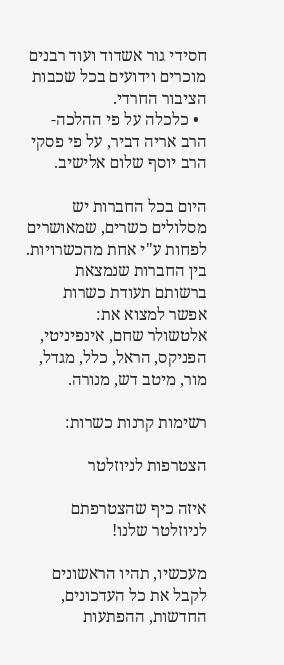חסידי גור אשדוד ועוד רבנים מוכרים וידועים בכל שכבות הציבור החרדי.
  • כלכלה על פי ההלכה- הרב אריה דביר, על פי פסקי הרב יוסף שלום אלישיב.

היום בכל החברות יש מסלולים כשרים, שמאושרים לפחות ע"י אחת מהכשרויות.
בין החברות שנמצאת ברשותם תעודת כשרות אפשר למצוא את:
אלטשולר שחם, אינפיניטי, הפניקס, הראל, כלל, מגדל, מור, מיטב דש, מנורה.

רשימות קרנות כשרות:

הצטרפות לניוזלטר

איזה כיף שהצטרפתם לניוזלטר שלנו!

מעכשיו, תהיו הראשונים לקבל את כל העדכונים, החדשות, ההפתעות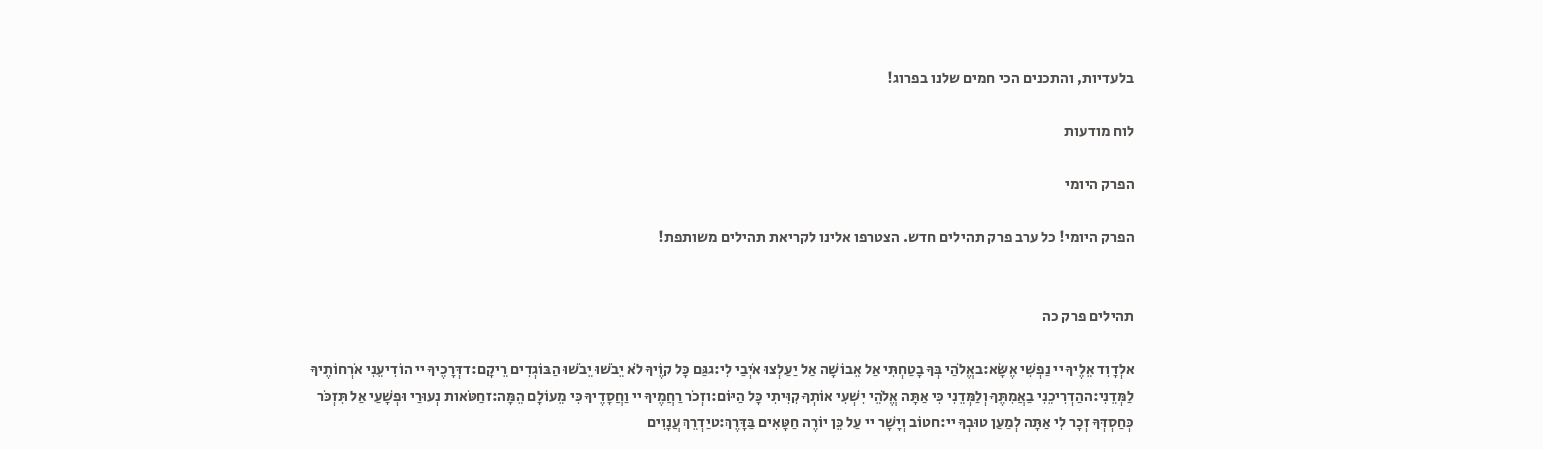בלעדיות, והתכנים הכי חמים שלנו בפרוג!

לוח מודעות

הפרק היומי

הפרק היומי! כל ערב פרק תהילים חדש. הצטרפו אלינו לקריאת תהילים משותפת!


תהילים פרק כה

אלְדָוִד אֵלֶיךָ יי נַפְשִׁי אֶשָּׂא:באֱלֹהַי בְּךָ בָטַחְתִּי אַל אֵבוֹשָׁה אַל יַעַלְצוּ אֹיְבַי לִי:גגַּם כָּל קוֶֹיךָ לֹא יֵבֹשׁוּ יֵבֹשׁוּ הַבּוֹגְדִים רֵיקָם:דדְּרָכֶיךָ יי הוֹדִיעֵנִי אֹרְחוֹתֶיךָ לַמְּדֵנִי:ההַדְרִיכֵנִי בַאֲמִתֶּךָ וְלַמְּדֵנִי כִּי אַתָּה אֱלֹהֵי יִשְׁעִי אוֹתְךָ קִוִּיתִי כָּל הַיּוֹם:וזְכֹר רַחֲמֶיךָ יי וַחֲסָדֶיךָ כִּי מֵעוֹלָם הֵמָּה:זחַטֹּאות נְעוּרַי וּפְשָׁעַי אַל תִּזְכֹּר כְּחַסְדְּךָ זְכָר לִי אַתָּה לְמַעַן טוּבְךָ יי:חטוֹב וְיָשָׁר יי עַל כֵּן יוֹרֶה חַטָּאִים בַּדָּרֶךְ:טיַדְרֵךְ עֲנָוִים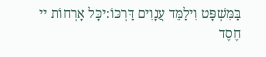בַּמִּשְׁפָּט וִילַמֵּד עֲנָוִים דַּרְכּוֹ:יכָּל אָרְחוֹת יי חֶסֶד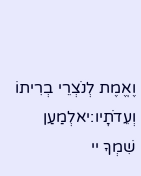וֶאֱמֶת לְנֹצְרֵי בְרִיתוֹ וְעֵדֹתָיו:יאלְמַעַן שִׁמְךָ יי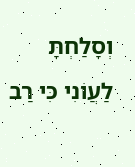וְסָלַחְתָּ לַעֲוֹנִי כִּי רַב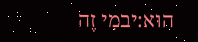הוּא:יבמִי זֶה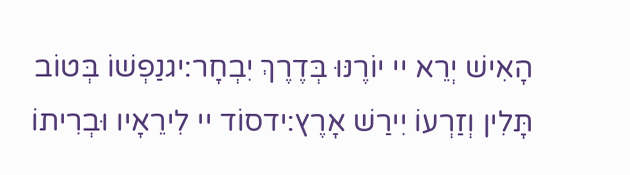הָאִישׁ יְרֵא יי יוֹרֶנּוּ בְּדֶרֶךְ יִבְחָר:יגנַפְשׁוֹ בְּטוֹב תָּלִין וְזַרְעוֹ יִירַשׁ אָרֶץ:ידסוֹד יי לִירֵאָיו וּבְרִיתוֹ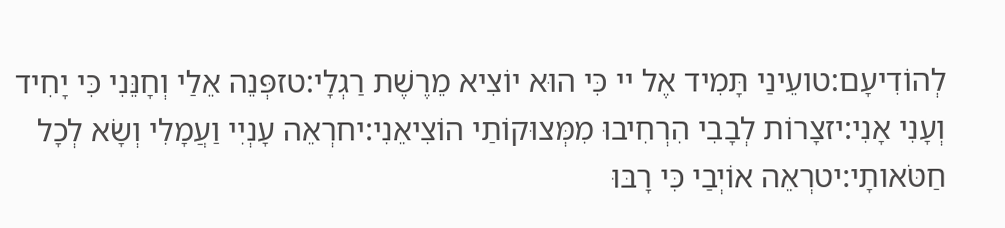לְהוֹדִיעָם:טועֵינַי תָּמִיד אֶל יי כִּי הוּא יוֹצִיא מֵרֶשֶׁת רַגְלָי:טזפְּנֵה אֵלַי וְחָנֵּנִי כִּי יָחִיד וְעָנִי אָנִי:יזצָרוֹת לְבָבִי הִרְחִיבוּ מִמְּצוּקוֹתַי הוֹצִיאֵנִי:יחרְאֵה עָנְיִי וַעֲמָלִי וְשָׂא לְכָל חַטֹּאותָי:יטרְאֵה אוֹיְבַי כִּי רָבּוּ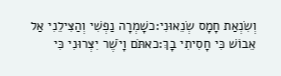וְשִׂנְאַת חָמָס שְׂנֵאוּנִי:כשָׁמְרָה נַפְשִׁי וְהַצִּילֵנִי אַל אֵבוֹשׁ כִּי חָסִיתִי בָךְ:כאתֹּם וָיֹשֶׁר יִצְּרוּנִי כִּי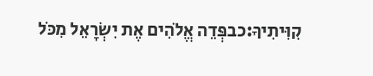קִוִּיתִיךָ:כבפְּדֵה אֱלֹהִים אֶת יִשְׂרָאֵל מִכֹּל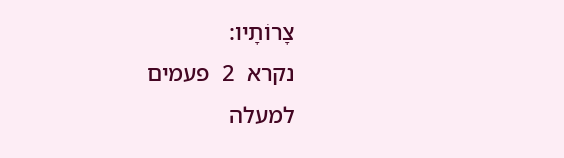צָרוֹתָיו:
נקרא  2  פעמים
למעלה